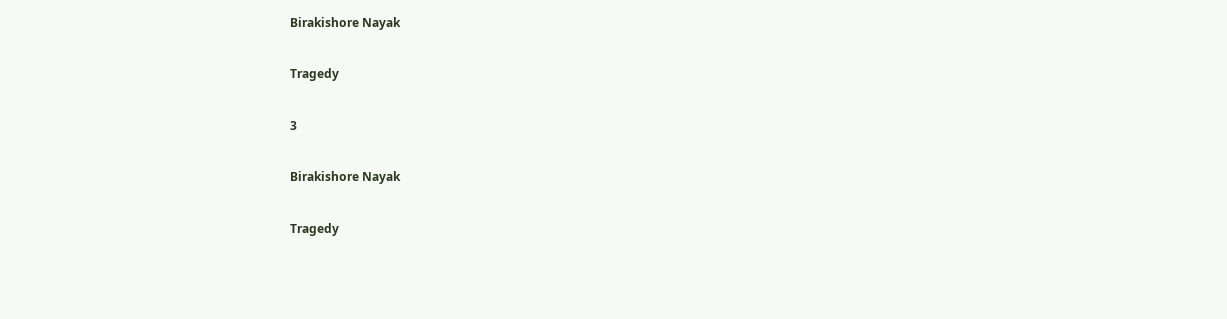Birakishore Nayak

Tragedy

3

Birakishore Nayak

Tragedy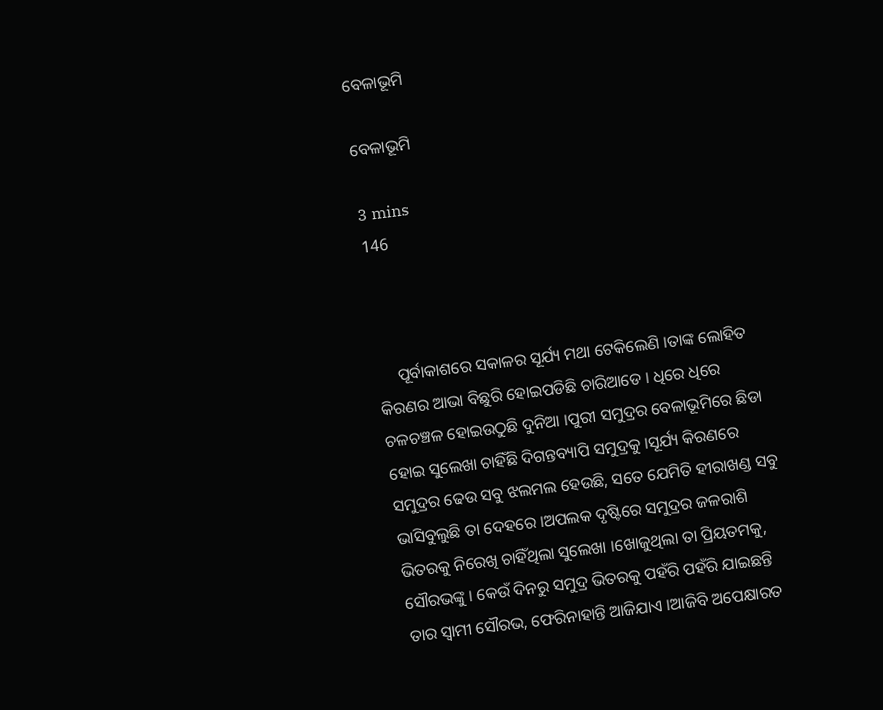ବେଳାଭୂମି

ବେଳାଭୂମି

3 mins
146



     ପୂର୍ବାକାଶରେ ସକାଳର ସୂର୍ଯ୍ୟ ମଥା ଟେକିଲେଣି ।ତାଙ୍କ ଲୋହିତ କିରଣର ଆଭା ବିଛୁରି ହୋଇପଡିଛି ଚାରିଆଡେ । ଧିରେ ଧିରେ ଚଳଚଞ୍ଚଳ ହୋଇଉଠୁଛି ଦୁନିଆ ।ପୁରୀ ସମୁଦ୍ରର ବେଳାଭୂମିରେ ଛିଡା ହୋଇ ସୁଲେଖା ଚାହିଁଛି ଦିଗନ୍ତବ୍ୟାପି ସମୁଦ୍ରକୁ ।ସୂର୍ଯ୍ୟ କିରଣରେ ସମୁଦ୍ରର ଢେଉ ସବୁ ଝଲମଲ ହେଉଛି, ସତେ ଯେମିତି ହୀରାଖଣ୍ଡ ସବୁ ଭାସିବୁଲୁଛି ତା ଦେହରେ ।ଅପଲକ ଦୃଷ୍ଟିରେ ସମୁଦ୍ରର ଜଳରାଶି ଭିତରକୁ ନିରେଖି ଚାହିଁଥିଲା ସୁଲେଖା ।ଖୋଜୁଥିଲା ତା ପ୍ରିୟତମକୁ, ସୌରଭଙ୍କୁ । କେଉଁ ଦିନରୁ ସମୁଦ୍ର ଭିତରକୁ ପହଁରି ପହଁରି ଯାଇଛନ୍ତି ତାର ସ୍ୱାମୀ ସୌରଭ, ଫେରିନାହାନ୍ତି ଆଜିଯାଏ ।ଆଜିବି ଅପେକ୍ଷାରତ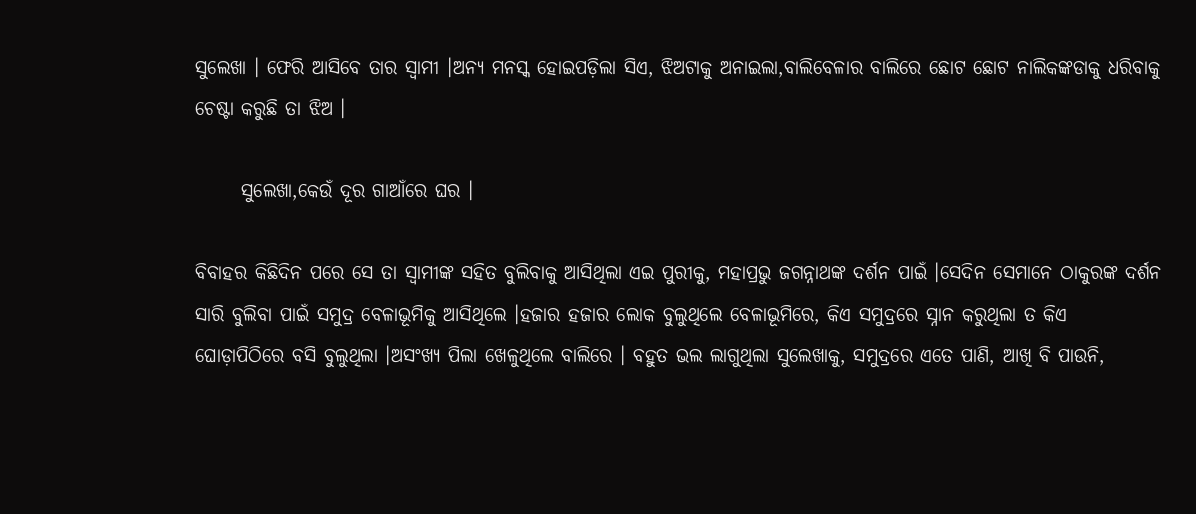ସୁଲେଖା । ଫେରି ଆସିବେ ତାର ସ୍ୱାମୀ ।ଅନ୍ୟ ମନସ୍କ ହୋଇପଡ଼ିଲା ସିଏ, ଝିଅଟାକୁ ଅନାଇଲା,ବାଲିବେଳାର ବାଲିରେ ଛୋଟ ଛୋଟ ନାଲିକଙ୍କଡାକୁ ଧରିବାକୁ ଚେଷ୍ଟା କରୁଛି ତା ଝିଅ ।

      ସୁଲେଖା,କେଉଁ ଦୂର ଗାଆଁରେ ଘର ।

ବିବାହର କିଛିଦିନ ପରେ ସେ ତା ସ୍ୱାମୀଙ୍କ ସହିତ ବୁଲିବାକୁ ଆସିଥିଲା ଏଇ ପୁରୀକୁ, ମହାପ୍ରଭୁ ଜଗନ୍ନାଥଙ୍କ ଦର୍ଶନ ପାଇଁ ।ସେଦିନ ସେମାନେ ଠାକୁରଙ୍କ ଦର୍ଶନ ସାରି ବୁଲିବା ପାଇଁ ସମୁଦ୍ର ବେଳାଭୂମିକୁ ଆସିଥିଲେ ।ହଜାର ହଜାର ଲୋକ ବୁଲୁଥିଲେ ବେଳାଭୂମିରେ, କିଏ ସମୁଦ୍ରରେ ସ୍ନାନ କରୁଥିଲା ତ କିଏ ଘୋଡ଼ାପିଠିରେ ବସି ବୁଲୁଥିଲା ।ଅସଂଖ୍ୟ ପିଲା ଖେଳୁଥିଲେ ବାଲିରେ । ବହୁତ ଭଲ ଲାଗୁଥିଲା ସୁଲେଖାକୁ, ସମୁଦ୍ରରେ ଏତେ ପାଣି, ଆଖି ବି ପାଉନି,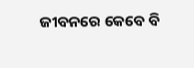ଜୀବନରେ କେବେ ବି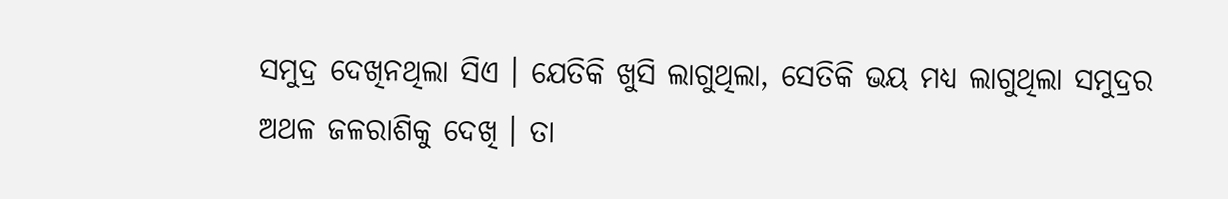ସମୁଦ୍ର ଦେଖିନଥିଲା ସିଏ । ଯେତିକି ଖୁସି ଲାଗୁଥିଲା, ସେତିକି ଭୟ ମଧ୍ୟ ଲାଗୁଥିଲା ସମୁଦ୍ରର ଅଥଳ ଜଳରାଶିକୁ ଦେଖି । ତା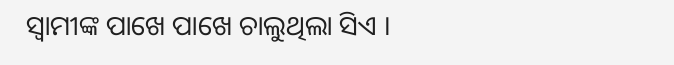ସ୍ୱାମୀଙ୍କ ପାଖେ ପାଖେ ଚାଲୁଥିଲା ସିଏ ।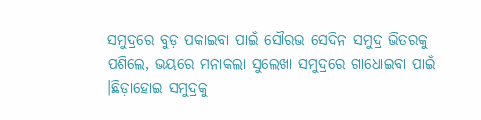ସମୁଦ୍ରରେ ବୁଡ଼ ପକାଇବା ପାଇଁ ସୌରଭ ସେଦିନ ସମୁଦ୍ର ଭିତରକୁ ପଶିଲେ, ଭୟରେ ମନାକଲା ସୁଲେଖା ସମୁଦ୍ରରେ ଗାଧୋଇବା ପାଇଁ ।ଛିଡ଼ାହୋଇ ସମୁଦ୍ରକୁ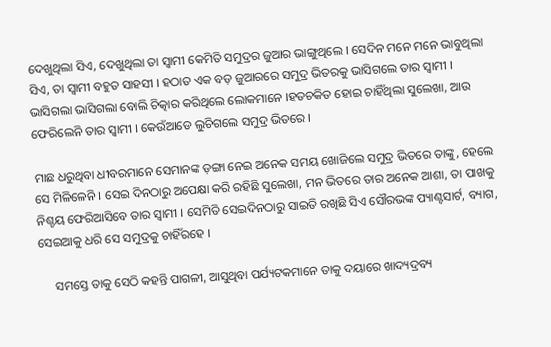ଦେଖୁଥିଲା ସିଏ, ଦେଖୁଥିଲା ତା ସ୍ୱାମୀ କେମିତି ସମୁଦ୍ରର ଜୁଆର ଭାଙ୍ଗୁଥିଲେ । ସେଦିନ ମନେ ମନେ ଭାବୁଥିଲା ସିଏ, ତା ସ୍ୱାମୀ ବହୁତ ସାହସୀ । ହଠାତ ଏକ ବଡ଼ ଜୁଆରରେ ସମୁଦ୍ର ଭିତରକୁ ଭାସିଗଲେ ତାର ସ୍ୱାମୀ । ଭାସିଗଲା ଭାସିଗଲା ବୋଲି ଚିତ୍କାର କରିଥିଲେ ଲୋକମାନେ ।ହତଚକିତ ହୋଇ ଚାହିଁଥିଲା ସୁଲେଖା, ଆଉ ଫେରିଲେନି ତାର ସ୍ୱାମୀ । କେଉଁଆଡେ ଲୁଚିଗଲେ ସମୁଦ୍ର ଭିତରେ ।

ମାଛ ଧରୁଥିବା ଧୀବରମାନେ ସେମାନଙ୍କ ଡ଼ଙ୍ଗା ନେଇ ଅନେକ ସମୟ ଖୋଜିଲେ ସମୁଦ୍ର ଭିତରେ ତାଙ୍କୁ, ହେଲେ ସେ ମିଳିଳେନି । ସେଇ ଦିନଠାରୁ ଅପେକ୍ଷା କରି ରହିଛି ସୁଲେଖା, ମନ ଭିତରେ ତାର ଅନେକ ଆଶା, ତା ପାଖକୁ ନିଶ୍ଚୟ ଫେରିଆସିବେ ତାର ସ୍ୱାମୀ । ସେମିତି ସେଇଦିନଠାରୁ ସାଇତି ରଖିଛି ସିଏ ସୌରଭଙ୍କ ପ୍ୟାଣ୍ଟସାର୍ଟ, ବ୍ୟାଗ, ସେଇଆକୁ ଧରି ସେ ସମୁଦ୍ରକୁ ଚାହିଁରହେ ।

     ସମସ୍ତେ ତାକୁ ସେଠି କହନ୍ତି ପାଗଳୀ, ଆସୁଥିବା ପର୍ଯ୍ୟଟକମାନେ ତାକୁ ଦୟାରେ ଖାଦ୍ୟଦ୍ରବ୍ୟ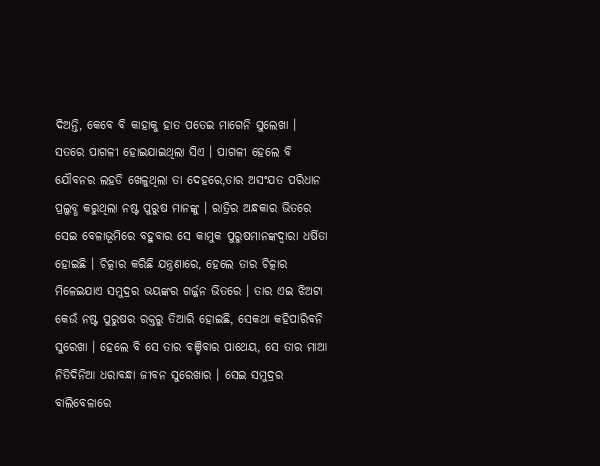ଦିଅନ୍ତି, କେବେ ବି କାହାକୁ ହାତ ପତେଇ ମାଗେନି ସୁଲେଖା । ସତରେ ପାଗଳୀ ହୋଇଯାଇଥିଲା ସିଏ । ପାଗଳୀ ହେଲେ ବି ଯୌବନର ଲହଡି ଖେଳୁଥିଲା ତା ଦେହରେ,ତାର ଅସଂଯତ ପରିଧାନ ପ୍ରଲୁବ୍ଧ କରୁଥିଲା ନଷ୍ଟ ପୁରୁଷ ମାନଙ୍କୁ । ରାତ୍ରିର ଅନ୍ଧକାର ଭିତରେ ସେଇ ବେଳାଭୂମିରେ ବହୁବାର ସେ କାମୁକ ପୁରୁଷମାନଙ୍କଦ୍ୱାରା ଧର୍ଷିତା ହୋଇଛି । ଚିତ୍କାର କରିଛି ଯନ୍ତ୍ରଣାରେ, ହେଲେ ତାର ଚିତ୍କାର ମିଳେଇଯାଏ ସମୁଦ୍ରର ଭୟଙ୍କର ଗର୍ଜ୍ଜନ ଭିତରେ । ତାର ଏଇ ଝିଅଟା କେଉଁ ନଷ୍ଟ ପୁରୁଷର ରକ୍ତରୁ ତିଆରି ହୋଇଛି, ସେକଥା କହିପାରିବନି ସୁରେଖା । ହେଲେ ବି ସେ ତାର ବଞ୍ଚିବାର ପାଥେୟ, ସେ ତାର ମାଆ ନିତିଦିନିଆ ଧରାବନ୍ଧା ଜୀବନ ସୁରେଖାର । ସେଇ ସମୁଦ୍ରର ବାଲିବେଳାରେ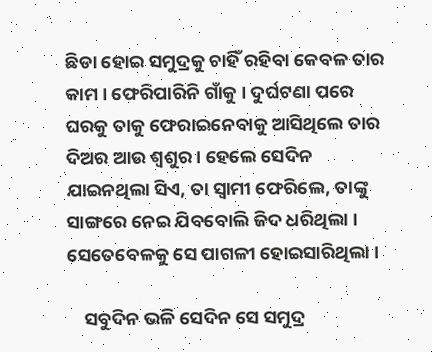ଛିଡା ହୋଇ ସମୁଦ୍ରକୁ ଚାହିଁ ରହିବା କେବଳ ତାର କାମ । ଫେରିପାରିନି ଗାଁକୁ । ଦୁର୍ଘଟଣା ପରେ ଘରକୁ ତାକୁ ଫେରାଇନେବାକୁ ଆସିଥିଲେ ତାର ଦିଅର ଆଉ ଶ୍ୱଶୁର । ହେଲେ ସେଦିନ ଯାଇନଥିଲା ସିଏ, ତା ସ୍ୱାମୀ ଫେରିଲେ, ତାଙ୍କୁ ସାଙ୍ଗରେ ନେଇ ଯିବବୋଲି ଜିଦ ଧରିଥିଲା । ସେତେବେଳକୁ ସେ ପାଗଳୀ ହୋଇସାରିଥିଲା ।

    ସବୁଦିନ ଭଳି ସେଦିନ ସେ ସମୁଦ୍ର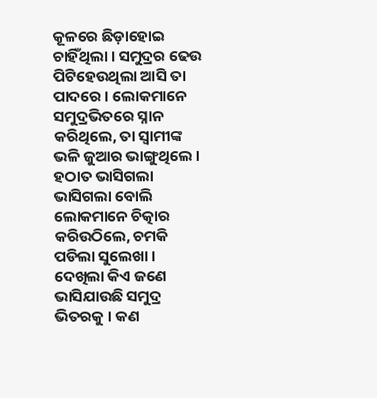କୂଳରେ ଛିଡ଼ାହୋଇ ଚାହିଁଥିଲା । ସମୁଦ୍ରର ଢେଉ ପିଟିହେଉଥିଲା ଆସି ତା ପାଦରେ । ଲୋକମାନେ ସମୁଦ୍ରଭିତରେ ସ୍ନାନ କରିଥିଲେ, ତା ସ୍ୱାମୀଙ୍କ ଭଳି ଜୁଆର ଭାଙ୍ଗୁଥିଲେ । ହଠାତ ଭାସିଗଲା ଭାସିଗଲା ବୋଲି ଲୋକମାନେ ଚିତ୍କାର କରିଉଠିଲେ, ଚମକି ପଡିଲା ସୁଲେଖା । ଦେଖିଲା କିଏ ଜଣେ ଭାସିଯାଉଛି ସମୁଦ୍ର ଭିତରକୁ । କଣ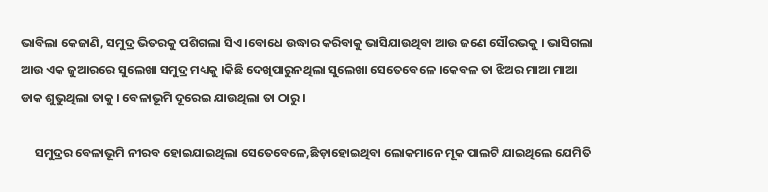ଭାବିଲା କେଜାଣି, ସମୁଦ୍ର ଭିତରକୁ ପଶିଗଲା ସିଏ ।ବୋଧେ ଉଦ୍ଧାର କରିବାକୁ ଭାସିଯାଉଥିବା ଆଉ ଜଣେ ସୌରଭକୁ । ଭାସିଗଲା ଆଉ ଏକ ଜୁଆରରେ ସୁଲେଖା ସମୁଦ୍ର ମଧ୍ୟକୁ ।କିଛି ଦେଖିପାରୁନଥିଲା ସୁଲେଖା ସେତେବେଳେ ।କେବଳ ତା ଝିଅର ମାଆ ମାଆ ଡାକ ଶୁଭୁଥିଲା ତାକୁ । ବେଳାଭୂମି ଦୂରେଇ ଯାଉଥିଲା ତା ଠାରୁ ।

     ସମୁଦ୍ରର ବେଳାଭୂମି ନୀରବ ହୋଇଯାଇଥିଲା ସେତେବେଳେ,ଛିଡ଼ାହୋଇଥିବା ଲୋକମାନେ ମୂକ ପାଲଟି ଯାଇଥିଲେ ଯେମିତି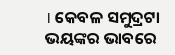। କେବଳ ସମୁଦ୍ରଟା ଭୟଙ୍କର ଭାବରେ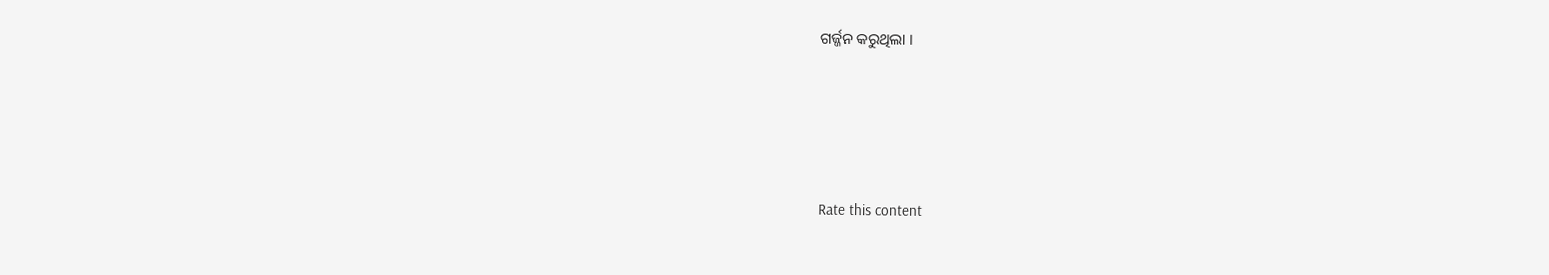ଗର୍ଜ୍ଜନ କରୁଥିଲା ।





Rate this content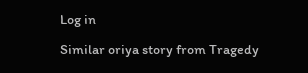Log in

Similar oriya story from Tragedy